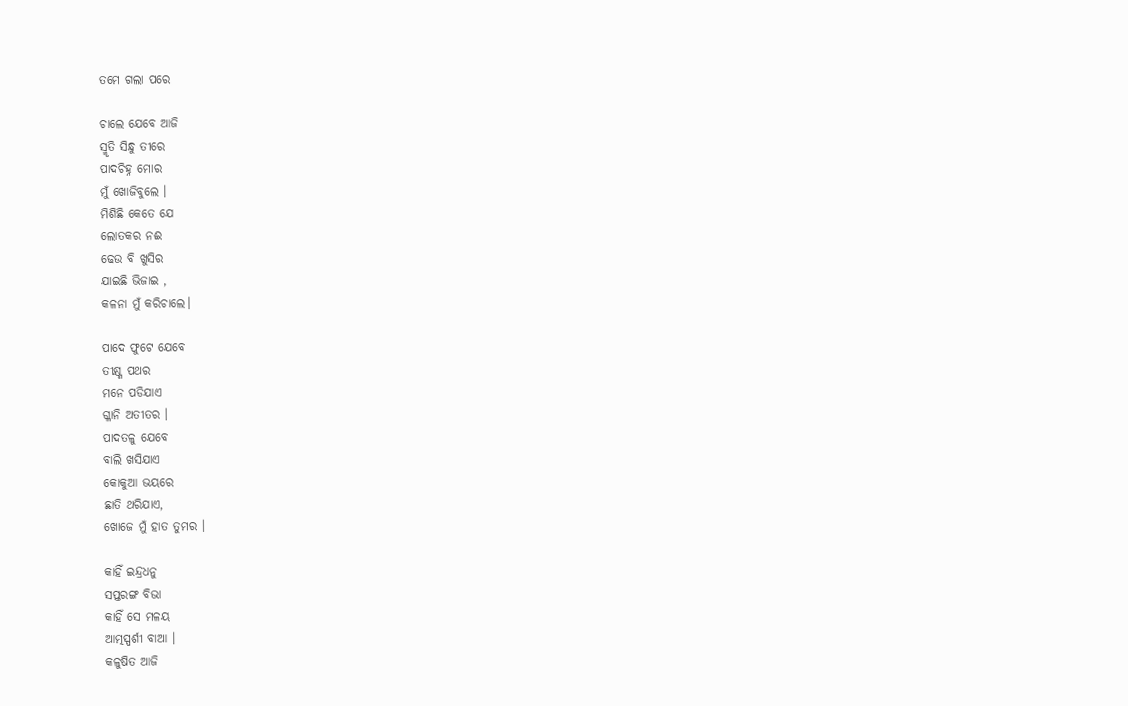ତମେ ଗଲା ପରେ

ଚାଲେ ଯେବେ ଆଜି
ସ୍ମୃତି ସିନ୍ଧୁ ତୀରେ
ପାଦଚିହ୍ନ ମୋର
ମୁଁ ଖୋଜିବୁଲେ ।
ମିଶିଛି କେତେ ଯେ
ଲୋତକର ନଈ
ଢେଉ ବି ଖୁସିର
ଯାଇଛି ଭିଜାଇ ,
କଳନା ମୁଁ କରିଚାଲେ।

ପାଦେ ଫୁଟେ ଯେବେ
ତୀକ୍ଷ୍ଣ ପଥର
ମନେ ପଡିଯାଏ
ଗ୍ଳାନି ଅତୀତର ।
ପାଦତଳୁ ଯେବେ
ବାଲି ଖସିଯାଏ
କୋକୁଆ ଭୟରେ
ଛାତି ଥରିଯାଏ,
ଖୋଜେ ମୁଁ ହାତ ତୁମର ।

କାହିଁ ଇନ୍ଦ୍ରଧନୁ
ସପ୍ତରଙ୍ଗ ବିଭା
କାହିଁ ସେ ମଳୟ
ଆତ୍ମସ୍ପର୍ଶୀ ବାଆ ।
କଳୁଷିତ ଆଜି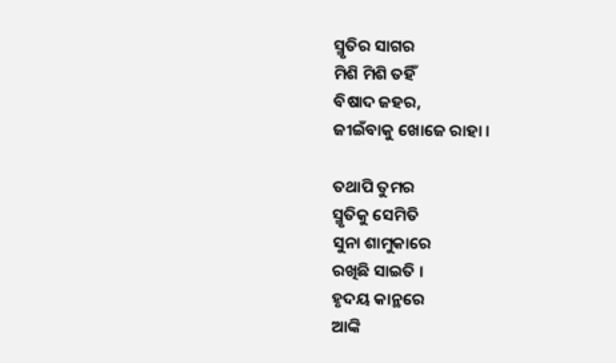ସ୍ମୃତିର ସାଗର
ମିଶି ମିଶି ତହିଁ
ବିଷାଦ ଜହର,
ଜୀଇଁବାକୁ ଖୋଜେ ରାହା ।

ତଥାପି ତୁମର
ସ୍ମୃତିକୁ ସେମିତି
ସୁନା ଶାମୁକାରେ
ରଖିଛି ସାଇତି ।
ହୃଦୟ କାନ୍ଥରେ
ଆଙ୍କି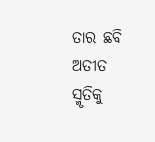ତାର ଛବି
ଅତୀତ ସ୍ମୃତିକୁ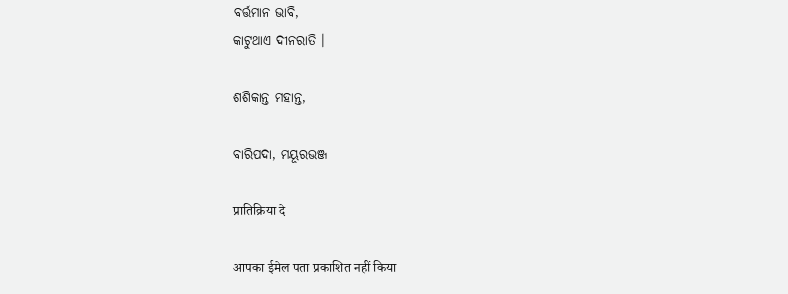ବର୍ତ୍ତମାନ ଭାବି,
କାଟୁଥାଏ ଦୀନରାତି ।

ଶଶିକାନ୍ତ ମହାନ୍ତ,

ବାରିପଦା, ମୟୂରଭଞ୍ଜ

प्रातिक्रिया दे

आपका ईमेल पता प्रकाशित नहीं किया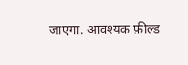जाएगा. आवश्यक फ़ील्ड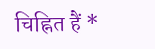चिह्नित हैं *